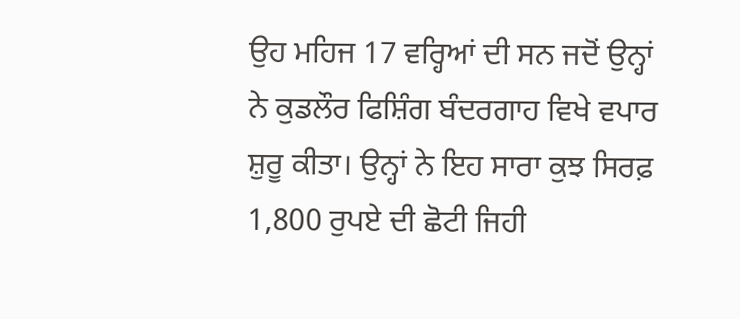ਉਹ ਮਹਿਜ 17 ਵਰ੍ਹਿਆਂ ਦੀ ਸਨ ਜਦੋਂ ਉਨ੍ਹਾਂ ਨੇ ਕੁਡਲੌਰ ਫਿਸ਼ਿੰਗ ਬੰਦਰਗਾਹ ਵਿਖੇ ਵਪਾਰ ਸ਼ੁਰੂ ਕੀਤਾ। ਉਨ੍ਹਾਂ ਨੇ ਇਹ ਸਾਰਾ ਕੁਝ ਸਿਰਫ਼ 1,800 ਰੁਪਏ ਦੀ ਛੋਟੀ ਜਿਹੀ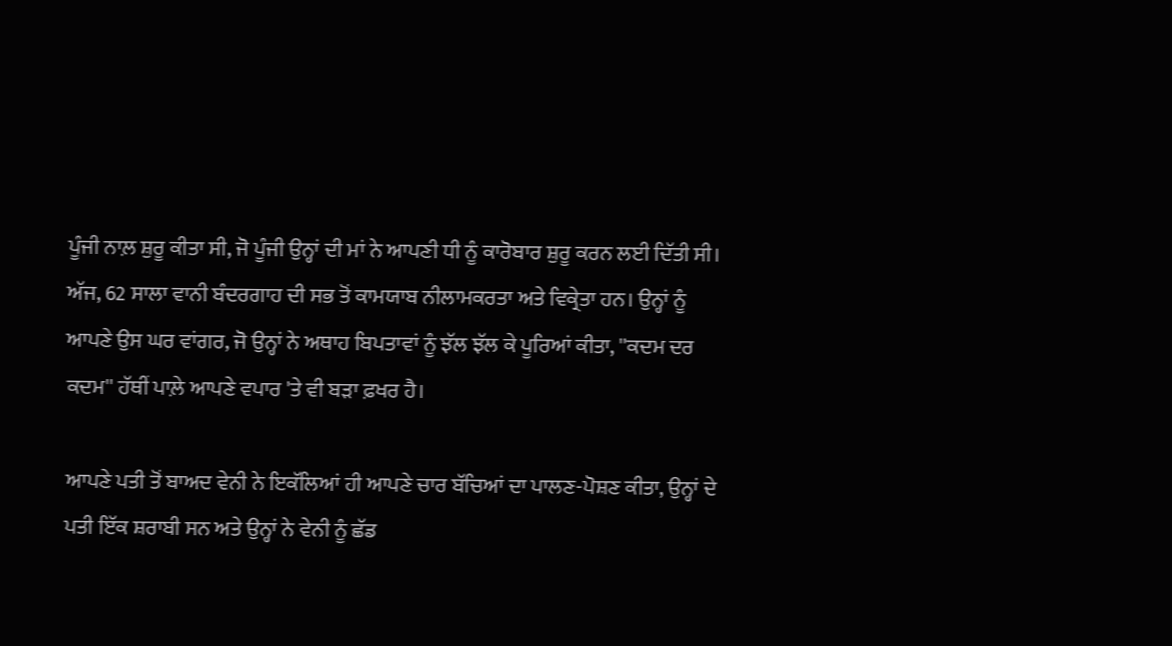ਪੂੰਜੀ ਨਾਲ਼ ਸ਼ੁਰੂ ਕੀਤਾ ਸੀ, ਜੋ ਪੂੰਜੀ ਉਨ੍ਹਾਂ ਦੀ ਮਾਂ ਨੇ ਆਪਣੀ ਧੀ ਨੂੰ ਕਾਰੋਬਾਰ ਸ਼ੁਰੂ ਕਰਨ ਲਈ ਦਿੱਤੀ ਸੀ। ਅੱਜ, 62 ਸਾਲਾ ਵਾਨੀ ਬੰਦਰਗਾਹ ਦੀ ਸਭ ਤੋਂ ਕਾਮਯਾਬ ਨੀਲਾਮਕਰਤਾ ਅਤੇ ਵਿਕ੍ਰੇਤਾ ਹਨ। ਉਨ੍ਹਾਂ ਨੂੰ ਆਪਣੇ ਉਸ ਘਰ ਵਾਂਗਰ, ਜੋ ਉਨ੍ਹਾਂ ਨੇ ਅਥਾਹ ਬਿਪਤਾਵਾਂ ਨੂੰ ਝੱਲ ਝੱਲ ਕੇ ਪੂਰਿਆਂ ਕੀਤਾ, ''ਕਦਮ ਦਰ ਕਦਮ'' ਹੱਥੀਂ ਪਾਲ਼ੇ ਆਪਣੇ ਵਪਾਰ 'ਤੇ ਵੀ ਬੜਾ ਫ਼ਖਰ ਹੈ।

ਆਪਣੇ ਪਤੀ ਤੋਂ ਬਾਅਦ ਵੇਨੀ ਨੇ ਇਕੱਲਿਆਂ ਹੀ ਆਪਣੇ ਚਾਰ ਬੱਚਿਆਂ ਦਾ ਪਾਲਣ-ਪੋਸ਼ਣ ਕੀਤਾ, ਉਨ੍ਹਾਂ ਦੇ ਪਤੀ ਇੱਕ ਸ਼ਰਾਬੀ ਸਨ ਅਤੇ ਉਨ੍ਹਾਂ ਨੇ ਵੇਨੀ ਨੂੰ ਛੱਡ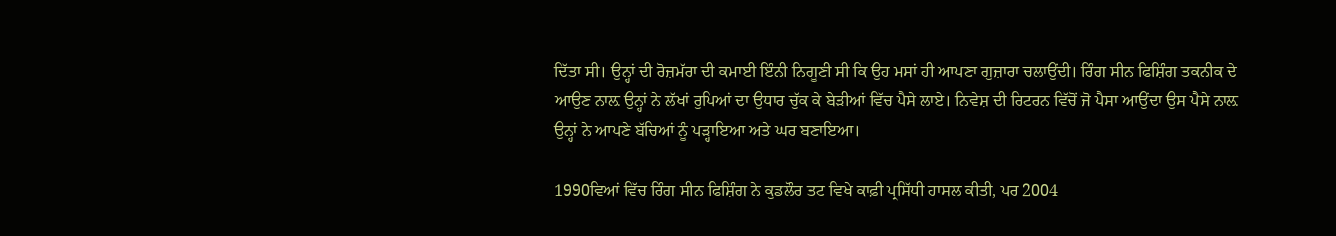ਦਿੱਤਾ ਸੀ। ਉਨ੍ਹਾਂ ਦੀ ਰੋਜ਼ਮੱਰਾ ਦੀ ਕਮਾਈ ਇੰਨੀ ਨਿਗੂਣੀ ਸੀ ਕਿ ਉਹ ਮਸਾਂ ਹੀ ਆਪਣਾ ਗੁਜ਼ਾਰਾ ਚਲਾਉਂਦੀ। ਰਿੰਗ ਸੀਨ ਫਿਸ਼ਿੰਗ ਤਕਨੀਕ ਦੇ ਆਉਣ ਨਾਲ਼ ਉਨ੍ਹਾਂ ਨੇ ਲੱਖਾਂ ਰੁਪਿਆਂ ਦਾ ਉਧਾਰ ਚੁੱਕ ਕੇ ਬੇੜੀਆਂ ਵਿੱਚ ਪੈਸੇ ਲਾਏ। ਨਿਵੇਸ਼ ਦੀ ਰਿਟਰਨ ਵਿੱਚੋਂ ਜੋ ਪੈਸਾ ਆਉਂਦਾ ਉਸ ਪੈਸੇ ਨਾਲ਼ ਉਨ੍ਹਾਂ ਨੇ ਆਪਣੇ ਬੱਚਿਆਂ ਨੂੰ ਪੜ੍ਹਾਇਆ ਅਤੇ ਘਰ ਬਣਾਇਆ।

1990ਵਿਆਂ ਵਿੱਚ ਰਿੰਗ ਸੀਨ ਫਿਸ਼ਿੰਗ ਨੇ ਕੁਡਲੌਰ ਤਟ ਵਿਖੇ ਕਾਫ਼ੀ ਪ੍ਰਸਿੱਧੀ ਹਾਸਲ ਕੀਤੀ, ਪਰ 2004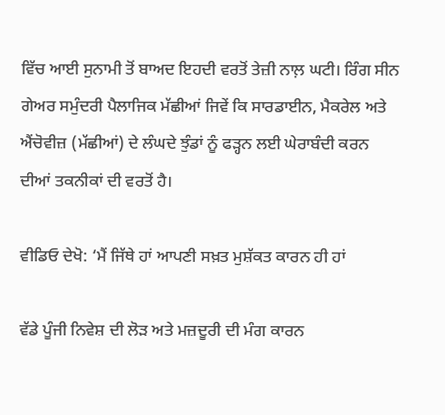ਵਿੱਚ ਆਈ ਸੁਨਾਮੀ ਤੋਂ ਬਾਅਦ ਇਹਦੀ ਵਰਤੋਂ ਤੇਜ਼ੀ ਨਾਲ਼ ਘਟੀ। ਰਿੰਗ ਸੀਨ ਗੇਅਰ ਸਮੁੰਦਰੀ ਪੈਲਾਜਿਕ ਮੱਛੀਆਂ ਜਿਵੇਂ ਕਿ ਸਾਰਡਾਈਨ, ਮੈਕਰੇਲ ਅਤੇ ਐਂਚੋਵੀਜ਼ (ਮੱਛੀਆਂ) ਦੇ ਲੰਘਦੇ ਝੁੰਡਾਂ ਨੂੰ ਫੜ੍ਹਨ ਲਈ ਘੇਰਾਬੰਦੀ ਕਰਨ ਦੀਆਂ ਤਕਨੀਕਾਂ ਦੀ ਵਰਤੋਂ ਹੈ।

ਵੀਡਿਓ ਦੇਖੋ: ‘ਮੈਂ ਜਿੱਥੇ ਹਾਂ ਆਪਣੀ ਸਖ਼ਤ ਮੁਸ਼ੱਕਤ ਕਾਰਨ ਹੀ ਹਾਂ

ਵੱਡੇ ਪੂੰਜੀ ਨਿਵੇਸ਼ ਦੀ ਲੋੜ ਅਤੇ ਮਜ਼ਦੂਰੀ ਦੀ ਮੰਗ ਕਾਰਨ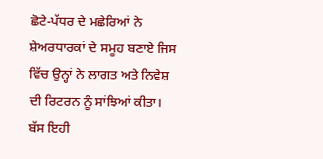ਛੋਟੇ-ਪੱਧਰ ਦੇ ਮਛੇਰਿਆਂ ਨੇ ਸ਼ੇਅਰਧਾਰਕਾਂ ਦੇ ਸਮੂਹ ਬਣਾਏ ਜਿਸ ਵਿੱਚ ਉਨ੍ਹਾਂ ਨੇ ਲਾਗਤ ਅਤੇ ਨਿਵੇਸ਼ ਦੀ ਰਿਟਰਨ ਨੂੰ ਸਾਂਝਿਆਂ ਕੀਤਾ। ਬੱਸ ਇਹੀ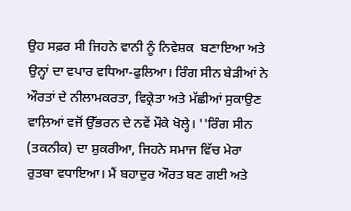ਉਹ ਸਫ਼ਰ ਸੀ ਜਿਹਨੇ ਵਾਨੀ ਨੂੰ ਨਿਵੇਸ਼ਕ  ਬਣਾਇਆ ਅਤੇ ਉਨ੍ਹਾਂ ਦਾ ਵਪਾਰ ਵਧਿਆ-ਫੁਲਿਆ। ਰਿੰਗ ਸੀਨ ਬੇੜੀਆਂ ਨੇ ਔਰਤਾਂ ਦੇ ਨੀਲਾਮਕਰਤਾ, ਵਿਕ੍ਰੇਤਾ ਅਤੇ ਮੱਛੀਆਂ ਸੁਕਾਉਣ ਵਾਲ਼ਿਆਂ ਵਜੋਂ ਉੱਭਰਨ ਦੇ ਨਵੇਂ ਮੌਕੇ ਖੋਲ੍ਹੇ। ''ਰਿੰਗ ਸੀਨ (ਤਕਨੀਕ) ਦਾ ਸ਼ੁਕਰੀਆ, ਜਿਹਨੇ ਸਮਾਜ ਵਿੱਚ ਮੇਰਾ ਰੁਤਬਾ ਵਧਾਇਆ। ਮੈਂ ਬਹਾਦੁਰ ਔਰਤ ਬਣ ਗਈ ਅਤੇ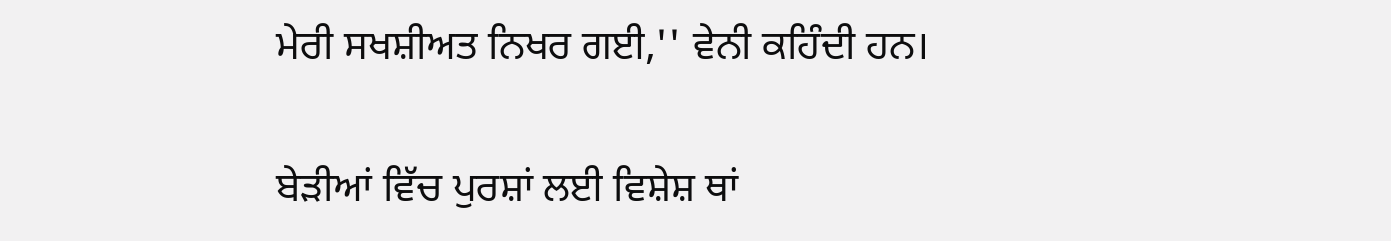ਮੇਰੀ ਸਖਸ਼ੀਅਤ ਨਿਖਰ ਗਈ,'' ਵੇਨੀ ਕਹਿੰਦੀ ਹਨ।

ਬੇੜੀਆਂ ਵਿੱਚ ਪੁਰਸ਼ਾਂ ਲਈ ਵਿਸ਼ੇਸ਼ ਥਾਂ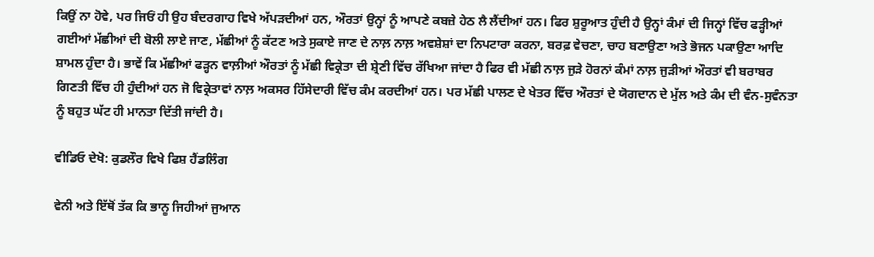ਕਿਉਂ ਨਾ ਹੋਵੇ, ਪਰ ਜਿਓਂ ਹੀ ਉਹ ਬੰਦਰਗਾਹ ਵਿਖੇ ਅੱਪੜਦੀਆਂ ਹਨ, ਔਰਤਾਂ ਉਨ੍ਹਾਂ ਨੂੰ ਆਪਣੇ ਕਬਜ਼ੇ ਹੇਠ ਲੈ ਲੈਂਦੀਆਂ ਹਨ। ਫਿਰ ਸ਼ੁਰੂਆਤ ਹੁੰਦੀ ਹੈ ਉਨ੍ਹਾਂ ਕੰਮਾਂ ਦੀ ਜਿਨ੍ਹਾਂ ਵਿੱਚ ਫੜ੍ਹੀਆਂ ਗਈਆਂ ਮੱਛੀਆਂ ਦੀ ਬੋਲੀ ਲਾਏ ਜਾਣ, ਮੱਛੀਆਂ ਨੂੰ ਕੱਟਣ ਅਤੇ ਸੁਕਾਏ ਜਾਣ ਦੇ ਨਾਲ਼ ਨਾਲ਼ ਅਵਸ਼ੇਸ਼ਾਂ ਦਾ ਨਿਪਟਾਰਾ ਕਰਨਾ, ਬਰਫ਼ ਵੇਚਣਾ, ਚਾਹ ਬਣਾਉਣਾ ਅਤੇ ਭੋਜਨ ਪਕਾਉਣਾ ਆਦਿ ਸ਼ਾਮਲ ਹੁੰਦਾ ਹੈ। ਭਾਵੇਂ ਕਿ ਮੱਛੀਆਂ ਫੜ੍ਹਨ ਵਾਲ਼ੀਆਂ ਔਰਤਾਂ ਨੂੰ ਮੱਛੀ ਵਿਕ੍ਰੇਤਾ ਦੀ ਸ਼੍ਰੇਣੀ ਵਿੱਚ ਰੱਖਿਆ ਜਾਂਦਾ ਹੈ ਫਿਰ ਵੀ ਮੱਛੀ ਨਾਲ਼ ਜੁੜੇ ਹੋਰਨਾਂ ਕੰਮਾਂ ਨਾਲ਼ ਜੁੜੀਆਂ ਔਰਤਾਂ ਵੀ ਬਰਾਬਰ ਗਿਣਤੀ ਵਿੱਚ ਹੀ ਹੁੰਦੀਆਂ ਹਨ ਜੋ ਵਿਕ੍ਰੇਤਾਵਾਂ ਨਾਲ਼ ਅਕਸਰ ਹਿੱਸੇਦਾਰੀ ਵਿੱਚ ਕੰਮ ਕਰਦੀਆਂ ਹਨ। ਪਰ ਮੱਛੀ ਪਾਲਣ ਦੇ ਖੇਤਰ ਵਿੱਚ ਔਰਤਾਂ ਦੇ ਯੋਗਦਾਨ ਦੇ ਮੁੱਲ ਅਤੇ ਕੰਮ ਦੀ ਵੰਨ-ਸੁਵੰਨਤਾ ਨੂੰ ਬਹੁਤ ਘੱਟ ਹੀ ਮਾਨਤਾ ਦਿੱਤੀ ਜਾਂਦੀ ਹੈ।

ਵੀਡਿਓ ਦੇਖੋ: ਕੁਡਲੌਰ ਵਿਖੇ ਫਿਸ਼ ਹੈਂਡਲਿੰਗ

ਵੇਨੀ ਅਤੇ ਇੱਥੋਂ ਤੱਕ ਕਿ ਭਾਨੂ ਜਿਹੀਆਂ ਜੁਆਨ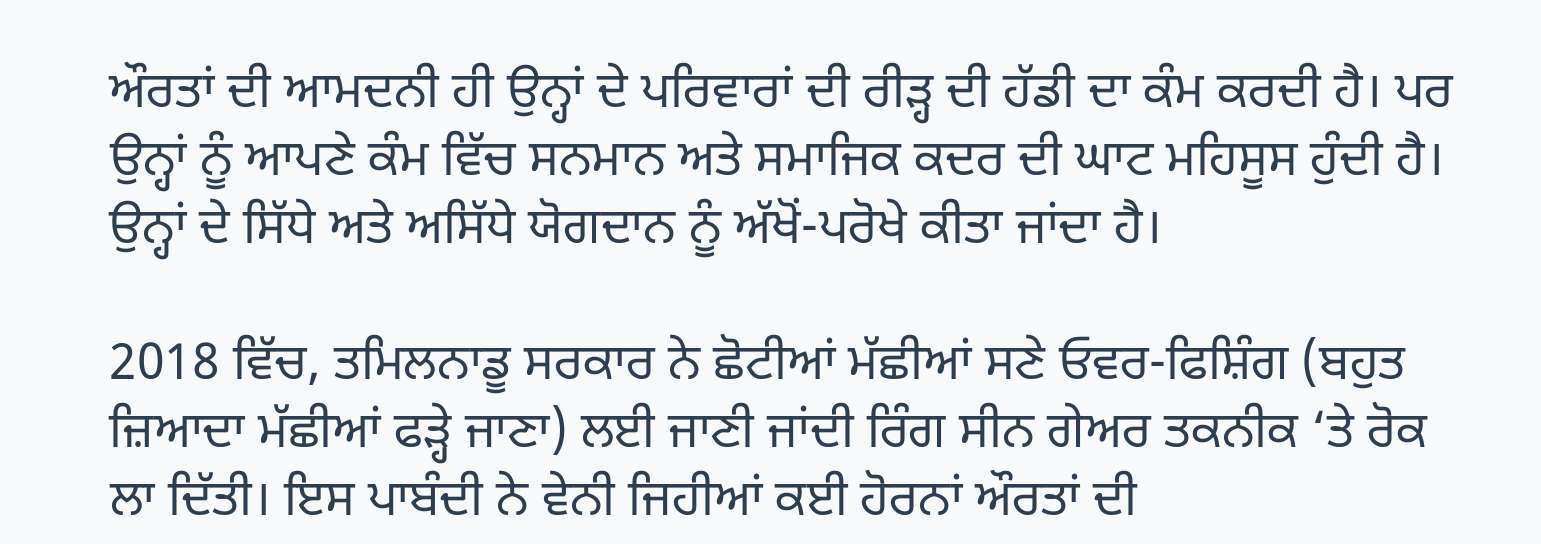ਔਰਤਾਂ ਦੀ ਆਮਦਨੀ ਹੀ ਉਨ੍ਹਾਂ ਦੇ ਪਰਿਵਾਰਾਂ ਦੀ ਰੀੜ੍ਹ ਦੀ ਹੱਡੀ ਦਾ ਕੰਮ ਕਰਦੀ ਹੈ। ਪਰ ਉਨ੍ਹਾਂ ਨੂੰ ਆਪਣੇ ਕੰਮ ਵਿੱਚ ਸਨਮਾਨ ਅਤੇ ਸਮਾਜਿਕ ਕਦਰ ਦੀ ਘਾਟ ਮਹਿਸੂਸ ਹੁੰਦੀ ਹੈ। ਉਨ੍ਹਾਂ ਦੇ ਸਿੱਧੇ ਅਤੇ ਅਸਿੱਧੇ ਯੋਗਦਾਨ ਨੂੰ ਅੱਖੋਂ-ਪਰੋਖੇ ਕੀਤਾ ਜਾਂਦਾ ਹੈ।

2018 ਵਿੱਚ, ਤਮਿਲਨਾਡੂ ਸਰਕਾਰ ਨੇ ਛੋਟੀਆਂ ਮੱਛੀਆਂ ਸਣੇ ਓਵਰ-ਫਿਸ਼ਿੰਗ (ਬਹੁਤ ਜ਼ਿਆਦਾ ਮੱਛੀਆਂ ਫੜ੍ਹੇ ਜਾਣਾ) ਲਈ ਜਾਣੀ ਜਾਂਦੀ ਰਿੰਗ ਸੀਨ ਗੇਅਰ ਤਕਨੀਕ ‘ਤੇ ਰੋਕ ਲਾ ਦਿੱਤੀ। ਇਸ ਪਾਬੰਦੀ ਨੇ ਵੇਨੀ ਜਿਹੀਆਂ ਕਈ ਹੋਰਨਾਂ ਔਰਤਾਂ ਦੀ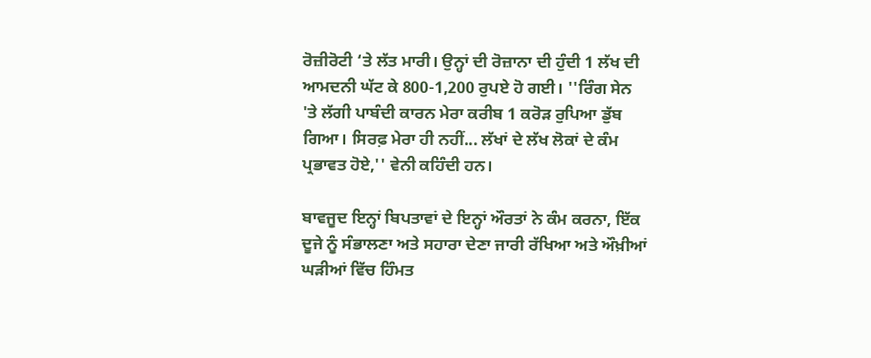ਰੋਜ਼ੀਰੋਟੀ ‘ਤੇ ਲੱਤ ਮਾਰੀ। ਉਨ੍ਹਾਂ ਦੀ ਰੋਜ਼ਾਨਾ ਦੀ ਹੁੰਦੀ 1 ਲੱਖ ਦੀ ਆਮਦਨੀ ਘੱਟ ਕੇ 800-1,200 ਰੁਪਏ ਹੋ ਗਈ। ''ਰਿੰਗ ਸੇਨ 'ਤੇ ਲੱਗੀ ਪਾਬੰਦੀ ਕਾਰਨ ਮੇਰਾ ਕਰੀਬ 1 ਕਰੋੜ ਰੁਪਿਆ ਡੁੱਬ ਗਿਆ। ਸਿਰਫ਼ ਮੇਰਾ ਹੀ ਨਹੀਂ... ਲੱਖਾਂ ਦੇ ਲੱਖ ਲੋਕਾਂ ਦੇ ਕੰਮ ਪ੍ਰਭਾਵਤ ਹੋਏ,'' ਵੇਨੀ ਕਹਿੰਦੀ ਹਨ।

ਬਾਵਜੂਦ ਇਨ੍ਹਾਂ ਬਿਪਤਾਵਾਂ ਦੇ ਇਨ੍ਹਾਂ ਔਰਤਾਂ ਨੇ ਕੰਮ ਕਰਨਾ, ਇੱਕ ਦੂਜੇ ਨੂੰ ਸੰਭਾਲਣਾ ਅਤੇ ਸਹਾਰਾ ਦੇਣਾ ਜਾਰੀ ਰੱਖਿਆ ਅਤੇ ਔਖ਼ੀਆਂ ਘੜੀਆਂ ਵਿੱਚ ਹਿੰਮਤ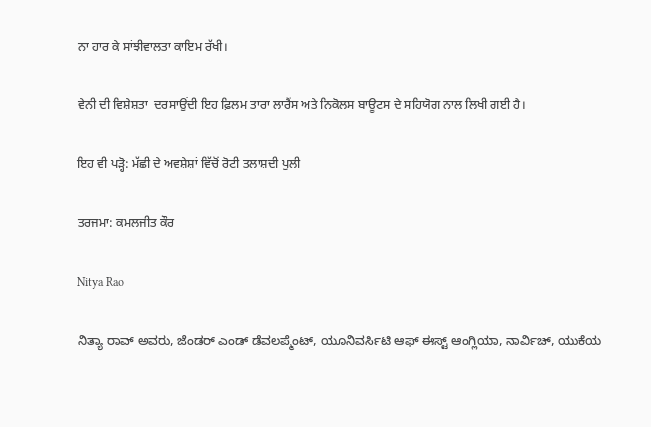ਨਾ ਹਾਰ ਕੇ ਸਾਂਝੀਵਾਲਤਾ ਕਾਇਮ ਰੱਖੀ।

ਵੇਨੀ ਦੀ ਵਿਸ਼ੇਸ਼ਤਾ  ਦਰਸਾਉਂਦੀ ਇਹ ਫ਼ਿਲਮ ਤਾਰਾ ਲਾਰੈਂਸ ਅਤੇ ਨਿਕੋਲਸ ਬਾਊਟਸ ਦੇ ਸਹਿਯੋਗ ਨਾਲ ਲਿਖੀ ਗਈ ਹੈ।

ਇਹ ਵੀ ਪੜ੍ਹੋ: ਮੱਛੀ ਦੇ ਅਵਸ਼ੇਸ਼ਾਂ ਵਿੱਚੋਂ ਰੋਟੀ ਤਲਾਸ਼ਦੀ ਪੁਲੀ

ਤਰਜਮਾ: ਕਮਲਜੀਤ ਕੌਰ

Nitya Rao

ನಿತ್ಯಾ ರಾವ್ ಅವರು, ಜೆಂಡರ್ ಎಂಡ್ ಡೆವಲಪ್ಮೆಂಟ್, ಯೂನಿವರ್ಸಿಟಿ ಆಫ್ ಈಸ್ಟ್ ಆಂಗ್ಲಿಯಾ, ನಾರ್ವಿಚ್, ಯುಕೆಯ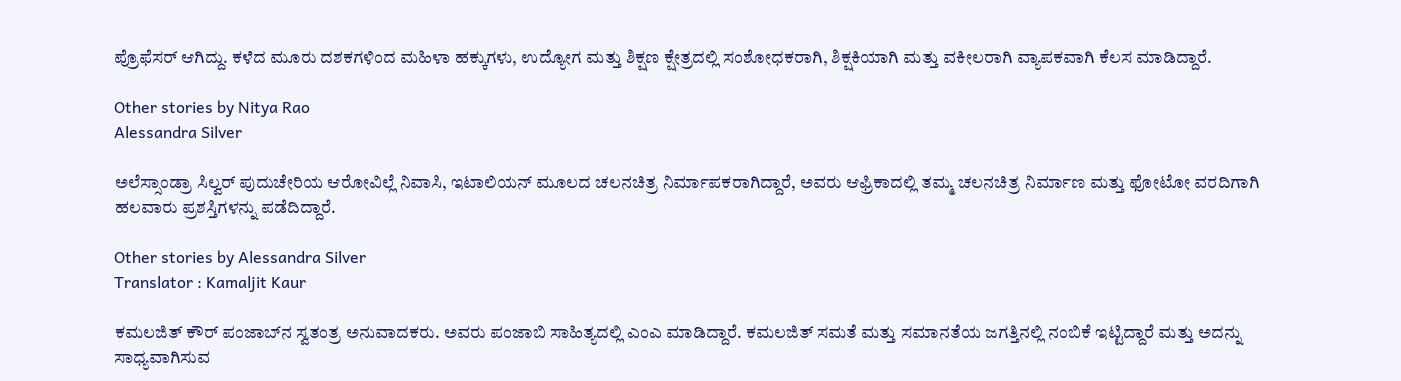ಪ್ರೊಫೆಸರ್ ಆಗಿದ್ದು. ಕಳೆದ ಮೂರು ದಶಕಗಳಿಂದ ಮಹಿಳಾ ಹಕ್ಕುಗಳು, ಉದ್ಯೋಗ ಮತ್ತು ಶಿಕ್ಷಣ ಕ್ಷೇತ್ರದಲ್ಲಿ ಸಂಶೋಧಕರಾಗಿ, ಶಿಕ್ಷಕಿಯಾಗಿ ಮತ್ತು ವಕೀಲರಾಗಿ ವ್ಯಾಪಕವಾಗಿ ಕೆಲಸ ಮಾಡಿದ್ದಾರೆ.

Other stories by Nitya Rao
Alessandra Silver

ಅಲೆಸ್ಸಾಂಡ್ರಾ ಸಿಲ್ವರ್ ಪುದುಚೇರಿಯ ಆರೋವಿಲ್ಲೆ ನಿವಾಸಿ, ಇಟಾಲಿಯನ್ ಮೂಲದ ಚಲನಚಿತ್ರ ನಿರ್ಮಾಪಕರಾಗಿದ್ದಾರೆ, ಅವರು ಆಫ್ರಿಕಾದಲ್ಲಿ ತಮ್ಮ ಚಲನಚಿತ್ರ ನಿರ್ಮಾಣ ಮತ್ತು ಫೋಟೋ ವರದಿಗಾಗಿ ಹಲವಾರು ಪ್ರಶಸ್ತಿಗಳನ್ನು ಪಡೆದಿದ್ದಾರೆ.

Other stories by Alessandra Silver
Translator : Kamaljit Kaur

ಕಮಲಜಿತ್ ಕೌರ್ ಪಂಜಾಬ್‌ನ ಸ್ವತಂತ್ರ ಅನುವಾದಕರು. ಅವರು ಪಂಜಾಬಿ ಸಾಹಿತ್ಯದಲ್ಲಿ ಎಂಎ ಮಾಡಿದ್ದಾರೆ. ಕಮಲಜಿತ್ ಸಮತೆ ಮತ್ತು ಸಮಾನತೆಯ ಜಗತ್ತಿನಲ್ಲಿ ನಂಬಿಕೆ ಇಟ್ಟಿದ್ದಾರೆ ಮತ್ತು ಅದನ್ನು ಸಾಧ್ಯವಾಗಿಸುವ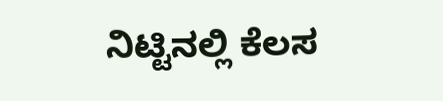ನಿಟ್ಟಿನಲ್ಲಿ ಕೆಲಸ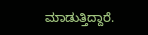ಮಾಡುತ್ತಿದ್ದಾರೆ.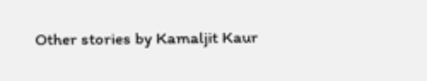Other stories by Kamaljit Kaur